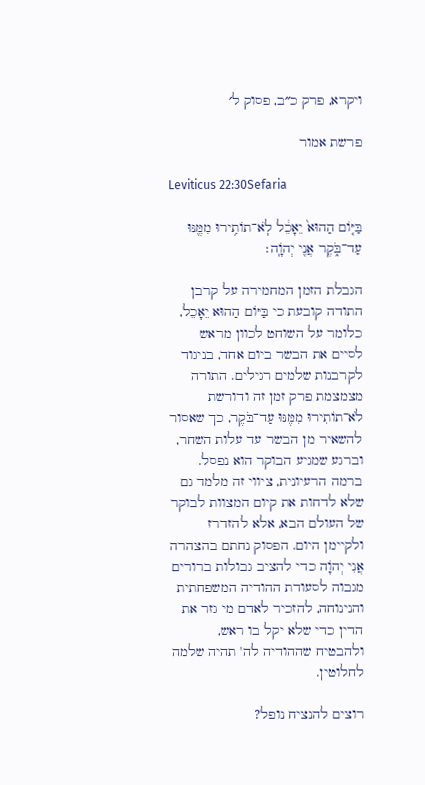ויקרא, פרק כ״ב, פסוק ל׳

פרשת אמור

Leviticus 22:30Sefaria

בַּיּ֤וֹם הַהוּא֙ יֵאָכֵ֔ל לֹֽא־תוֹתִ֥ירוּ מִמֶּ֖נּוּ עַד־בֹּ֑קֶר אֲנִ֖י יְהֹוָֽה׃

הגבלת הזמן המחמירה על קרבן התודה קובעת כי בַּיּוֹם הַהוּא יֵאָכֵל, כלומר על השוחט לכוון מראש לסיים את הבשר ביום אחד, בניגוד לקרבנות שלמים רגילים. התורה מצמצמת פרק זמן זה ודורשת לֹא־תוֹתִירוּ מִמֶּנּוּ עַד־בֹּקֶר, כך שאסור להשאיר מן הבשר עד עלות השחר, וברגע שמגיע הבוקר הוא נפסל. ברמה הרעיונית, ציווי זה מלמד גם שלא לדחות את קיום המצוות לבוקר של העולם הבא, אלא להזדרז ולקיימן היום. הפסוק נחתם בהצהרה אֲנִי יְהֹוָה כדי להציב גבולות ברורים מגבוה לסעודת ההודיה המשפחתית והנינוחה, להזכיר לאדם מי גזר את הדין כדי שלא יקל בו ראש, ולהבטיח שההודיה לה' תהיה שלמה לחלוטין.

רוצים להנציח נופל?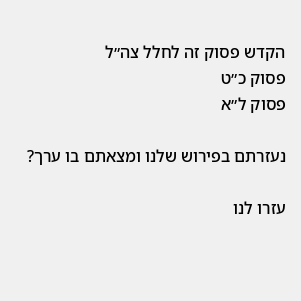הקדש פסוק זה לחלל צה״ל
פסוק כ״ט
פסוק ל״א

נעזרתם בפירוש שלנו ומצאתם בו ערך?

עזרו לנו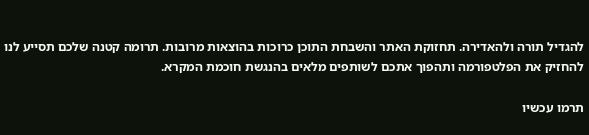להגדיל תורה ולהאדירה. תחזוקת האתר והשבחת התוכן כרוכות בהוצאות מרובות. תרומה קטנה שלכם תסייע לנו להחזיק את הפלטפורמה ותהפוך אתכם לשותפים מלאים בהנגשת חוכמת המקרא.

תרמו עכשיו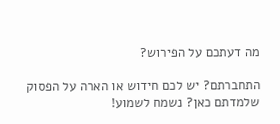מה דעתכם על הפירוש?

התחברתם? יש לכם חידוש או הארה על הפסוק שלמדתם כאן? נשמח לשמוע!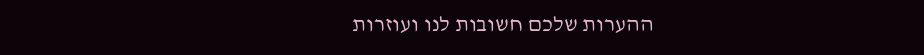ההערות שלכם חשובות לנו ועוזרות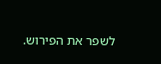לשפר את הפירוש.